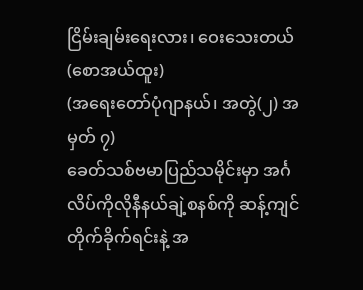ငြိမ်းချမ်းရေးလား၊ ဝေးသေးတယ်
(စောအယ်ထူး)
(အရေးတော်ပုံဂျာနယ်၊ အတွဲ(၂) အမှတ် ၇)
ခေတ်သစ်ဗမာပြည်သမိုင်းမှာ အင်္ဂလိပ်ကိုလိုနီနယ်ချဲ့စနစ်ကို ဆန့်ကျင်တိုက်ခိုက်ရင်းနဲ့ အ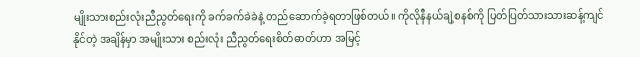မျိုးသားစည်းလုံးညီညွတ်ရေးကို ခက်ခက်ခဲခဲနဲ့ တည်ဆောက်ခဲ့ရတာဖြစ်တယ်။ ကိုလိုနီနယ်ချဲ့စနစ်ကို ပြတ်ပြတ်သားသားဆန့်ကျင်နိုင်တဲ့ အချိန်မှာ အမျိုးသား စည်းလုံး ညီညွတ်ရေးစိတ်ဓာတ်ဟာ အမြင့်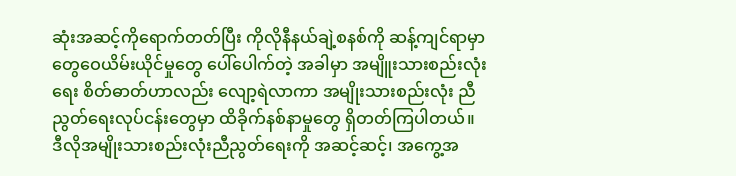ဆုံးအဆင့်ကိုရောက်တတ်ပြီး ကိုလိုနီနယ်ချဲ့စနစ်ကို ဆန့်ကျင်ရာမှာ တွေဝေယိမ်းယိုင်မှုတွေ ပေါ်ပေါက်တဲ့ အခါမှာ အမျိူးသားစည်းလုံးရေး စိတ်ဓာတ်ဟာလည်း လျော့ရဲလာကာ အမျိုးသားစည်းလုံး ညီညွတ်ရေးလုပ်ငန်းတွေမှာ ထိခိုက်နစ်နာမှုတွေ ရှိတတ်ကြပါတယ်။
ဒီလိုအမျိုးသားစည်းလုံးညီညွတ်ရေးကို အဆင့်ဆင့်၊ အကွေ့အ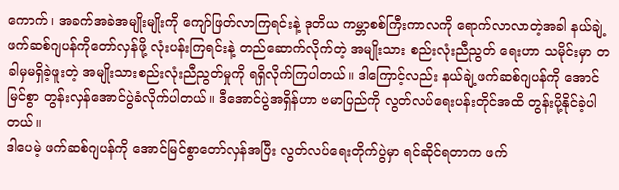ကောက်၊ အခက်အခဲအမျိုးမျိုးကို ကျော်ဖြတ်လာကြရင်းနဲ့ ဒုတိယ ကမ္ဘာစစ်ကြီးကာလကို ရောက်လာလာတဲ့အခါ နယ်ချဲ့ဖက်ဆစ်ဂျပန်ကိုတော်လှန်ဖို့ လုံးပန်းကြရင်းနဲ့ တည်ဆောက်လိုက်တဲ့ အမျိုးသား စည်းလုံးညီညွတ် ရေးဟာ သမိုင်းမှာ တခါမှမရှိခဲ့ဖူးတဲ့ အမျိုးသားစည်းလုံးညီညွတ်မှုကို ရရှိလိုက်ကြပါတယ်။ ဒါကြောင့်လည်း နယ်ချဲ့ဖက်ဆစ်ဂျပန်ကို အောင်မြင်စွာ တွန်းလှန်အောင်ပွဲခံလိုက်ပါတယ်။ ဒီအောင်ပွဲအရှိန်ဟာ ဗမာပြည်ကို လွတ်လပ်ရေးပန်းတိုင်အထိ တွန်းပို့နိုင်ခဲ့ပါတယ်။
ဒါပေမဲ့ ဖက်ဆစ်ဂျပန်ကို အောင်မြင်စွာတော်လှန်အပြီး လွတ်လပ်ရေးတိုက်ပွဲမှာ ရင်ဆိုင်ရတာက ဖက်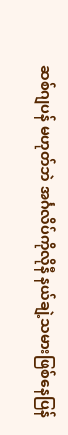ဆစ်ဂျပန် မဟုတ်ဘဲ အင်္ဂလိပ်ကိုလိုနီ နယ်ချဲ့သမားဖြစ်နေပြန်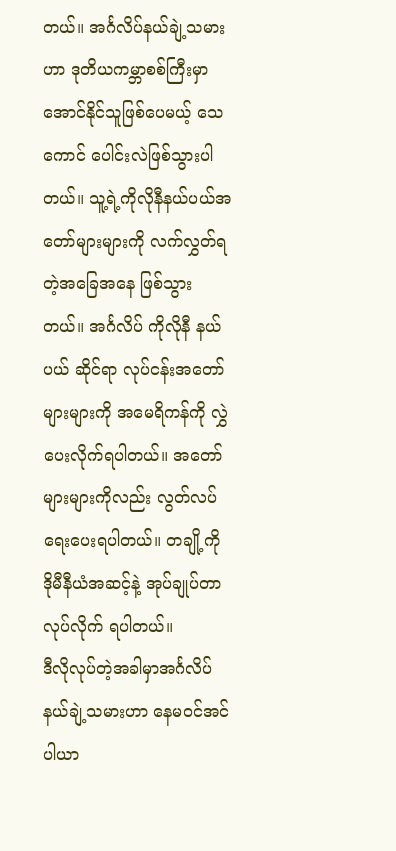တယ်။ အင်္ဂလိပ်နယ်ချဲ့သမားဟာ ဒုတိယကမ္ဘာစစ်ကြီးမှာ အောင်နိုင်သူဖြစ်ပေမယ့် သေကောင် ပေါင်းလဲဖြစ်သွားပါတယ်။ သူ့ရဲ့ကိုလိုနီနယ်ပယ်အတော်များများကို လက်လွှတ်ရတဲ့အခြေအနေ ဖြစ်သွားတယ်။ အင်္ဂလိပ် ကိုလိုနီ နယ်ပယ် ဆိုင်ရာ လုပ်ငန်းအတော်များများကို အမေရိကန်ကို လွှဲပေးလိုက်ရပါတယ်။ အတော်များများကိုလည်း လွတ်လပ်ရေးပေးရပါတယ်။ တချို့ကို ဒိုမီနီယံအဆင့်နဲ့ အုပ်ချုပ်တာ လုပ်လိုက် ရပါတယ်။
ဒီလိုလုပ်တဲ့အခါမှာအင်္ဂလိပ်နယ်ချဲ့သမားဟာ နေမဝင်အင်ပါယာ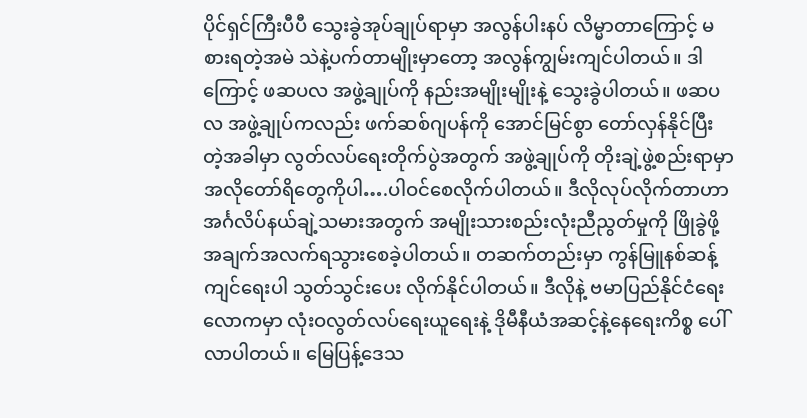ပိုင်ရှင်ကြီးပီပီ သွေးခွဲအုပ်ချုပ်ရာမှာ အလွန်ပါးနပ် လိမ္မာတာကြောင့် မစားရတဲ့အမဲ သဲနဲ့ပက်တာမျိုးမှာတော့ အလွန်ကျွမ်းကျင်ပါတယ်။ ဒါကြောင့် ဖဆပလ အဖွဲ့ချုပ်ကို နည်းအမျိုးမျိုးနဲ့ သွေးခွဲပါတယ်။ ဖဆပလ အဖွဲ့ချုပ်ကလည်း ဖက်ဆစ်ဂျပန်ကို အောင်မြင်စွာ တော်လှန်နိုင်ပြီးတဲ့အခါမှာ လွတ်လပ်ရေးတိုက်ပွဲအတွက် အဖွဲ့ချုပ်ကို တိုးချဲ့ဖွဲ့စည်းရာမှာ အလိုတော်ရိတွေကိုပါ….ပါဝင်စေလိုက်ပါတယ်။ ဒီလိုလုပ်လိုက်တာဟာ အင်္ဂလိပ်နယ်ချဲ့သမားအတွက် အမျိုးသားစည်းလုံးညီညွတ်မှုကို ဖြိုခွဲဖို့ အချက်အလက်ရသွားစေခဲ့ပါတယ်။ တဆက်တည်းမှာ ကွန်မြူနစ်ဆန့်ကျင်ရေးပါ သွတ်သွင်းပေး လိုက်နိုင်ပါတယ်။ ဒီလိုနဲ့ ဗမာပြည်နိုင်ငံရေးလောကမှာ လုံးဝလွတ်လပ်ရေးယူရေးနဲ့ ဒိုမီနီယံအဆင့်နဲ့နေရေးကိစ္စ ပေါ်လာပါတယ်။ မြေပြန့်ဒေသ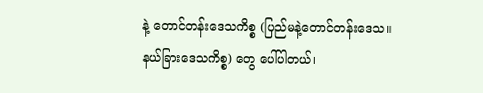နဲ့ တောင်တန်းဒေသကိစ္စ (ပြည်မနဲ့တောင်တန်းဒေသ။ နယ်ခြားဒေသကိစ္စ) တွေ ပေါ်ပါတယ်၊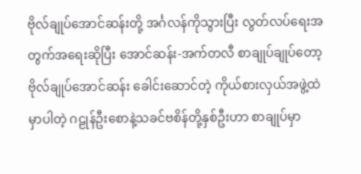ဗိုလ်ချုပ်အောင်ဆန်းတို့ အင်္ဂလန်ကိုသွားပြီး လွတ်လပ်ရေးအတွက်အရေးဆိုပြီး အောင်ဆန်း-အက်တလီ စာချုပ်ချုပ်တော့ ဗိုလ်ချုပ်အောင်ဆန်း ခေါင်းဆောင်တဲ့ ကိုယ်စားလှယ်အဖွဲ့ထဲမှာပါတဲ့ ဂဠုန်ဦးစောနဲ့သခင်ဗစိန်တို့နှစ်ဦးဟာ စာချုပ်မှာ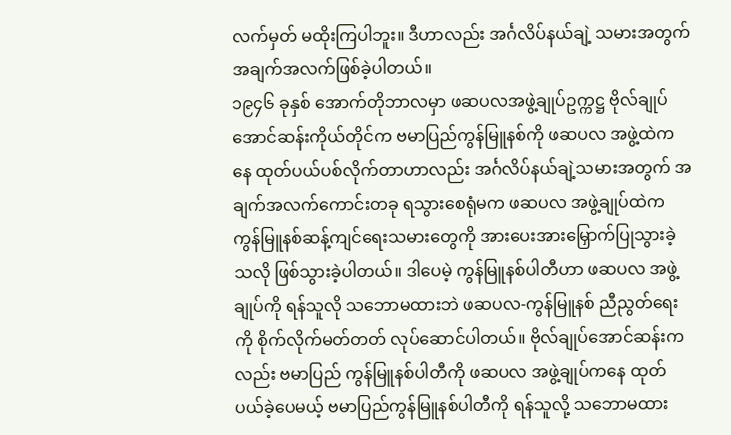လက်မှတ် မထိုးကြပါဘူး။ ဒီဟာလည်း အင်္ဂလိပ်နယ်ချဲ့ သမားအတွက် အချက်အလက်ဖြစ်ခဲ့ပါတယ်။
၁၉၄၆ ခုနှစ် အောက်တိုဘာလမှာ ဖဆပလအဖွဲ့ချုပ်ဥက္ကဋ္ဌ ဗိုလ်ချုပ်အောင်ဆန်းကိုယ်တိုင်က ဗမာပြည်ကွန်မြူနစ်ကို ဖဆပလ အဖွဲ့ထဲကနေ ထုတ်ပယ်ပစ်လိုက်တာဟာလည်း အင်္ဂလိပ်နယ်ချဲ့သမားအတွက် အချက်အလက်ကောင်းတခု ရသွားစေရုံမက ဖဆပလ အဖွဲ့ချုပ်ထဲက ကွန်မြူနစ်ဆန့်ကျင်ရေးသမားတွေကို အားပေးအားမြှောက်ပြုသွားခဲ့သလို ဖြစ်သွားခဲ့ပါတယ်။ ဒါပေမဲ့ ကွန်မြူနစ်ပါတီဟာ ဖဆပလ အဖွဲ့ချုပ်ကို ရန်သူလို သဘောမထားဘဲ ဖဆပလ-ကွန်မြူနစ် ညီညွတ်ရေးကို စိုက်လိုက်မတ်တတ် လုပ်ဆောင်ပါတယ်။ ဗိုလ်ချုပ်အောင်ဆန်းကလည်း ဗမာပြည် ကွန်မြူနစ်ပါတီကို ဖဆပလ အဖွဲ့ချုပ်ကနေ ထုတ်ပယ်ခဲ့ပေမယ့် ဗမာပြည်ကွန်မြူနစ်ပါတီကို ရန်သူလို့ သဘောမထား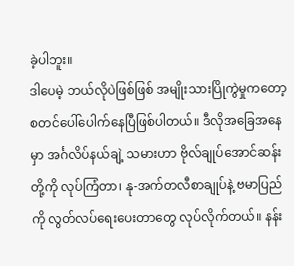ခဲ့ပါဘူး။
ဒါပေမဲ့ ဘယ်လိုပဲဖြစ်ဖြစ် အမျိုးသားပြိုကွဲမှုကတော့ စတင်ပေါ်ပေါက်နေပြီဖြစ်ပါတယ်။ ဒီလိုအခြေအနေမှာ အင်္ဂလိပ်နယ်ချဲ့ သမားဟာ ဗိုလ်ချုပ်အောင်ဆန်းတို့ကို လုပ်ကြံတာ၊ နု-အက်တလီစာချုပ်နဲ့ ဗမာပြည်ကို လွတ်လပ်ရေးပေးတာတွေ လုပ်လိုက်တယ်။ နန်း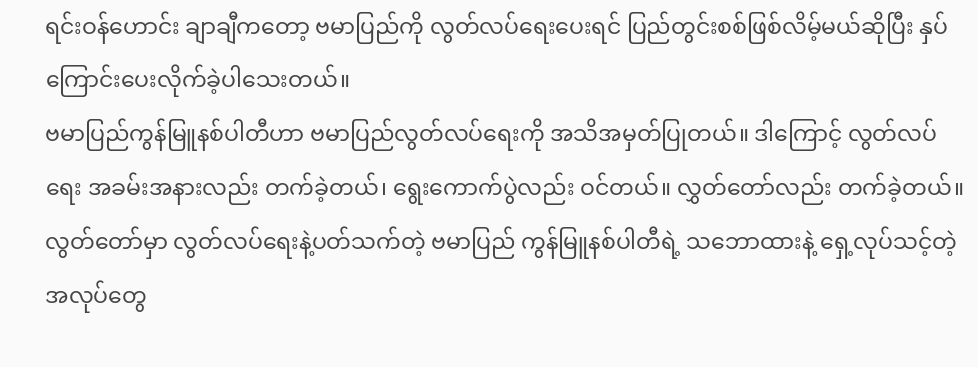ရင်းဝန်ဟောင်း ချာချီကတော့ ဗမာပြည်ကို လွတ်လပ်ရေးပေးရင် ပြည်တွင်းစစ်ဖြစ်လိမ့်မယ်ဆိုပြီး နှပ်ကြောင်းပေးလိုက်ခဲ့ပါသေးတယ်။
ဗမာပြည်ကွန်မြူနစ်ပါတီဟာ ဗမာပြည်လွတ်လပ်ရေးကို အသိအမှတ်ပြုတယ်။ ဒါကြောင့် လွတ်လပ်ရေး အခမ်းအနားလည်း တက်ခဲ့တယ်၊ ရွေးကောက်ပွဲလည်း ဝင်တယ်။ လွှတ်တော်လည်း တက်ခဲ့တယ်။ လွတ်တော်မှာ လွတ်လပ်ရေးနဲ့ပတ်သက်တဲ့ ဗမာပြည် ကွန်မြူနစ်ပါတီရဲ့ သဘောထားနဲ့ ရှေ့လုပ်သင့်တဲ့အလုပ်တွေ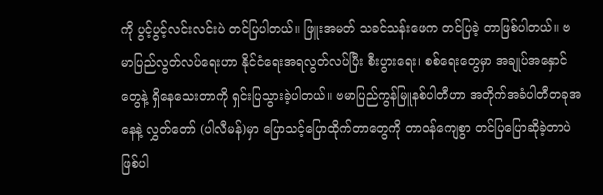ကို ပွင့်ပွင့်လင်းလင်းပဲ တင်ပြပါတယ်။ ဖြူးအမတ် သခင်သန်းဖေက တင်ပြခဲ့ တာဖြစ်ပါတယ်။ ဗမာပြည်လွတ်လပ်ရေးဟာ နိုင်ငံရေးအရလွတ်လပ်ပြီး စီးပွားရေး၊ စစ်ရေးတွေမှာ အချုပ်အနှောင်တွေနဲ့ ရှိနေသေးတာကို ရှင်းပြသွားခဲ့ပါတယ်။ ဗမာပြည်ကွန်မြူနစ်ပါတီဟာ အတိုက်အခံပါတီတခုအနေနဲ့ လွှတ်တော် (ပါလီမန်)မှာ ပြောသင့်ပြောထိုက်တာတွေကို တာဝန်ကျေစွာ တင်ပြပြောဆိုခဲ့တာပဲဖြစ်ပါ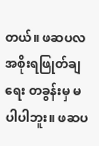တယ်။ ဖဆပလ အစိုးရဖြုတ်ချရေး တခွန်းမှ မပါပါဘူး။ ဖဆပ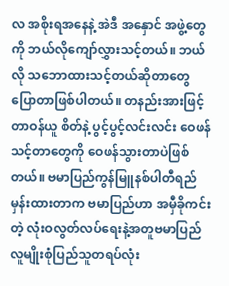လ အစိုးရအနေနဲ့ အဲဒီ အနှောင် အဖွဲ့တွေကို ဘယ်လိုကျော်လွှားသင့်တယ်။ ဘယ်လို သဘောထားသင့်တယ်ဆိုတာတွေ ပြောတာဖြစ်ပါတယ်။ တနည်းအားဖြင့် တာဝန်ယူ စိတ်နဲ့ ပွင့်ပွင့်လင်းလင်း ဝေဖန်သင့်တာတွေကို ဝေဖန်သွားတာပဲဖြစ်တယ်။ ဗမာပြည်ကွန်မြူနစ်ပါတီရည်မှန်းထားတာက ဗမာပြည်ဟာ အမှီခိုကင်းတဲ့ လုံးဝလွတ်လပ်ရေးနဲ့အတူဗမာပြည်လူမျိုးစုံပြည်သူတရပ်လုံး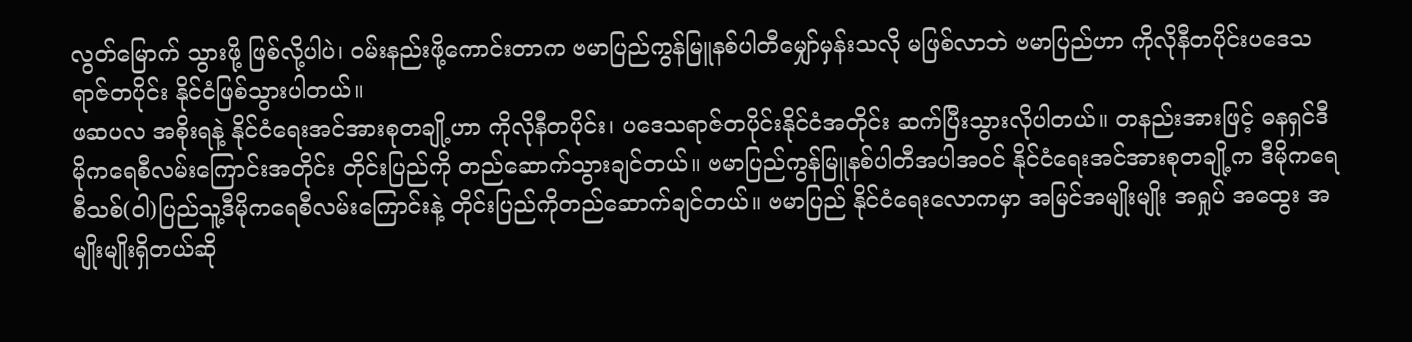လွတ်မြောက် သွားဖို့ ဖြစ်လို့ပါပဲ၊ ဝမ်းနည်းဖို့ကောင်းတာက ဗမာပြည်ကွန်မြူနစ်ပါတီမျှော်မှန်းသလို မဖြစ်လာဘဲ ဗမာပြည်ဟာ ကိုလိုနီတပိုင်းပဒေသရာဇ်တပိုင်း နိုင်ငံဖြစ်သွားပါတယ်။
ဖဆပလ အစိုးရနဲ့ နိုင်ငံရေးအင်အားစုတချို့ဟာ ကိုလိုနီတပိုင်း၊ ပဒေသရာဇ်တပိုင်းနိုင်ငံအတိုင်း ဆက်ပြီးသွားလိုပါတယ်။ တနည်းအားဖြင့် ဓနရှင်ဒီမိုကရေစီလမ်းကြောင်းအတိုင်း တိုင်းပြည်ကို တည်ဆောက်သွားချင်တယ်။ ဗမာပြည်ကွန်မြူနစ်ပါတီအပါအဝင် နိုင်ငံရေးအင်အားစုတချို့က ဒီမိုကရေစီသစ်(ဝါ)ပြည်သူ့ဒီမိုကရေစီလမ်းကြောင်းနဲ့ တိုင်းပြည်ကိုတည်ဆောက်ချင်တယ်။ ဗမာပြည် နိုင်ငံရေးလောကမှာ အမြင်အမျိုးမျိုး အရှုပ် အထွေး အမျိုးမျိုးရှိတယ်ဆို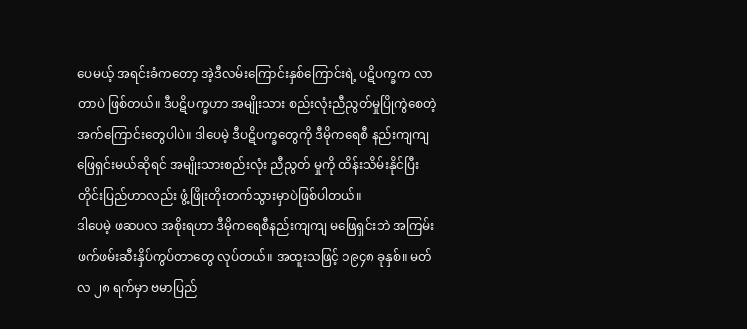ပေမယ့် အရင်းခံကတော့ အဲ့ဒီလမ်းကြောင်းနှစ်ကြောင်းရဲ့ ပဋိပက္ခက လာတာပဲ ဖြစ်တယ်။ ဒီပဋိပက္ခဟာ အမျိုးသား စည်းလုံးညီညွတ်မှုပြိုကွဲစေတဲ့ အက်ကြောင်းတွေပါပဲ။ ဒါပေမဲ့ ဒီပဋိပက္ခတွေကို ဒီမိုကရေစီ နည်းကျကျ ဖြေရှင်းမယ်ဆိုရင် အမျိုးသားစည်းလုံး ညီညွတ် မှုကို ထိန်းသိမ်းနိုင်ပြီး တိုင်းပြည်ဟာလည်း ဖွံ့ဖြိုးတိုးတက်သွားမှာပဲဖြစ်ပါတယ်။
ဒါပေမဲ့ ဖဆပလ အစိုးရဟာ ဒီမိုကရေစီနည်းကျကျ မဖြေရှင်းဘဲ အကြမ်းဖက်ဖမ်းဆီးနှိပ်ကွပ်တာတွေ လုပ်တယ်။ အထူးသဖြင့် ၁၉၄၈ ခုနှစ်။ မတ်လ ၂၈ ရက်မှာ ဗမာပြည်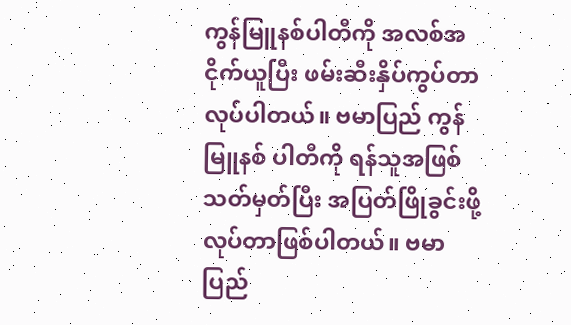ကွန်မြူနစ်ပါတီကို အလစ်အငိုက်ယူပြီး ဖမ်းဆီးနှိပ်ကွပ်တာလုပ်ပါတယ်။ ဗမာပြည် ကွန်မြူနစ် ပါတီကို ရန်သူအဖြစ် သတ်မှတ်ပြီး အပြတ်ဖြိုခွင်းဖို့ လုပ်တာဖြစ်ပါတယ်။ ဗမာပြည်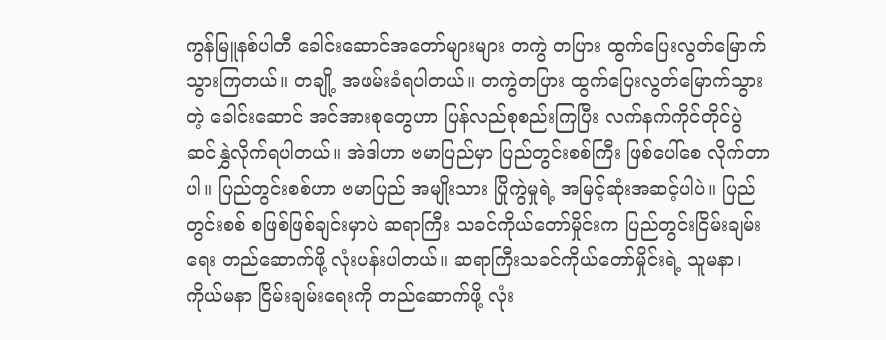ကွန်မြူနစ်ပါတီ ခေါင်းဆောင်အတော်များများ တကွဲ တပြား ထွက်ပြေးလွတ်မြောက် သွားကြတယ်။ တချို့ အဖမ်းခံရပါတယ်။ တကွဲတပြား ထွက်ပြေးလွတ်မြောက်သွားတဲ့ ခေါင်းဆောင် အင်အားစုတွေဟာ ပြန်လည်စုစည်းကြပြီး လက်နက်ကိုင်တိုင်ပွဲ ဆင်နွှဲလိုက်ရပါတယ်။ အဲဒါဟာ ဗမာပြည်မှာ ပြည်တွင်းစစ်ကြီး ဖြစ်ပေါ်စေ လိုက်တာပါ။ ပြည်တွင်းစစ်ဟာ ဗမာပြည် အမျိုးသား ပြိုကွဲမှုရဲ့ အမြင့်ဆုံးအဆင့်ပါပဲ။ ပြည်တွင်းစစ် စဖြစ်ဖြစ်ချင်းမှာပဲ ဆရာကြီး သခင်ကိုယ်တော်မှိုင်းက ပြည်တွင်းငြိမ်းချမ်းရေး တည်ဆောက်ဖို့ လုံးပန်းပါတယ်။ ဆရာကြီးသခင်ကိုယ်တော်မှိုင်းရဲ့ သူမနာ၊ ကိုယ်မနာ ငြိမ်းချမ်းရေးကို တည်ဆောက်ဖို့ လုံး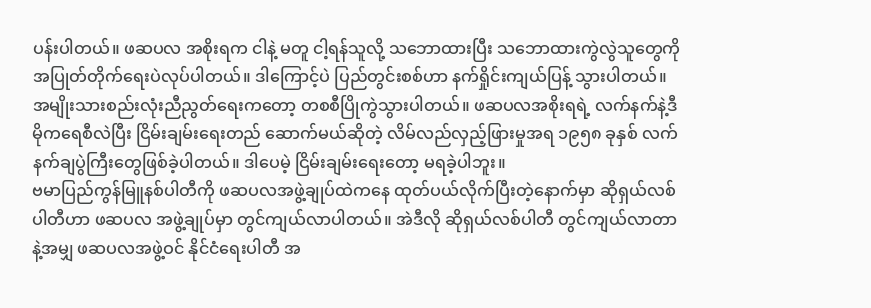ပန်းပါတယ်။ ဖဆပလ အစိုးရက ငါနဲ့ မတူ ငါ့ရန်သူလို့ သဘောထားပြီး သဘောထားကွဲလွဲသူတွေကို အပြုတ်တိုက်ရေးပဲလုပ်ပါတယ်။ ဒါကြောင့်ပဲ ပြည်တွင်းစစ်ဟာ နက်ရှိုင်းကျယ်ပြန့် သွားပါတယ်။ အမျိုးသားစည်းလုံးညီညွတ်ရေးကတော့ တစစီပြိုကွဲသွားပါတယ်။ ဖဆပလအစိုးရရဲ့ လက်နက်နဲ့ဒီမိုကရေစီလဲပြီး ငြိမ်းချမ်းရေးတည် ဆောက်မယ်ဆိုတဲ့ လိမ်လည်လှည့်ဖြားမှုအရ ၁၉၅၈ ခုနှစ် လက်နက်ချပွဲကြီးတွေဖြစ်ခဲ့ပါတယ်။ ဒါပေမဲ့ ငြိမ်းချမ်းရေးတော့ မရခဲ့ပါဘူး။
ဗမာပြည်ကွန်မြူနစ်ပါတီကို ဖဆပလအဖွဲ့ချုပ်ထဲကနေ ထုတ်ပယ်လိုက်ပြီးတဲ့နောက်မှာ ဆိုရှယ်လစ်ပါတီဟာ ဖဆပလ အဖွဲ့ချုပ်မှာ တွင်ကျယ်လာပါတယ်။ အဲဒီလို ဆိုရှယ်လစ်ပါတီ တွင်ကျယ်လာတာနဲ့အမျှ ဖဆပလအဖွဲ့ဝင် နိုင်ငံရေးပါတီ အ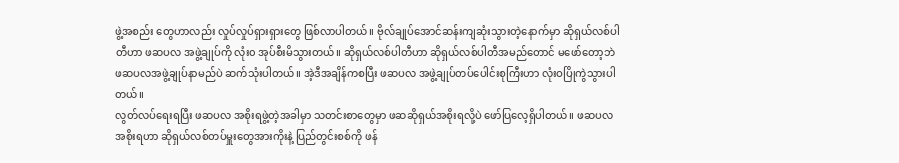ဖွဲ့အစည်း တွေဟာလည်း လှုပ်လှုပ်ရှားရှားတွေ ဖြစ်လာပါတယ်။ ဗိုလ်ချုပ်အောင်ဆန်းကျဆုံးသွားတဲ့နောက်မှာ ဆိုရှယ်လစ်ပါတီဟာ ဖဆပလ အဖွဲ့ချုပ်ကို လုံး၀ အုပ်စီးမိသွားတယ်။ ဆိုရှယ်လစ်ပါတီဟာ ဆိုရှယ်လစ်ပါတီအမည်တောင် မဖော်တော့ဘဲ ဖဆပလအဖွဲ့ချုပ်နာမည်ပဲ ဆက်သုံးပါတယ်။ အဲ့ဒီအချိန်ကစပြီး ဖဆပလ အဖွဲ့ချုပ်တပ်ပေါင်းစုကြီးဟာ လုံးဝပြိုကွဲသွားပါတယ်။
လွတ်လပ်ရေးရပြီး ဖဆပလ အစိုးရဖွဲ့တဲ့အခါမှာ သတင်းစာတွေမှာ ဖဆဆိုရှယ်အစိုးရလို့ပဲ ဖော်ပြလေ့ရှိပါတယ်။ ဖဆပလ အစိုးရဟာ ဆိုရှယ်လစ်တပ်မှူးတွေအားကိုးနဲ့ ပြည်တွင်းစစ်ကို ဖန်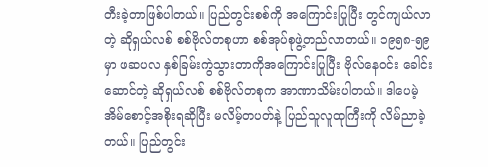တီးခဲ့တာဖြစ်ပါတယ်။ ပြည်တွင်းစစ်ကို အကြောင်းပြုပြီး တွင်ကျယ်လာတဲ့ ဆိုရှယ်လစ် စစ်ဗိုလ်တစုဟာ စစ်အုပ်စုဖွဲ့တည်လာတယ်။ ၁၉၅၈-၅၉ မှာ ဖဆပလ နှစ်ခြမ်းကွဲသွားတာကိုအကြောင်းပြုပြီး ဗိုလ်နေဝင်း ခေါင်းဆောင်တဲ့ ဆိုရှယ်လစ် စစ်ဗိုလ်တစုက အာဏာသိမ်းပါတယ်။ ဒါပေမဲ့ အိမ်စောင့်အစိုးရဆိုပြီး မလိမ့်တပတ်နဲ့ ပြည်သူလူထုကြီးကို လိမ်ညာခဲ့တယ်။ ပြည်တွင်း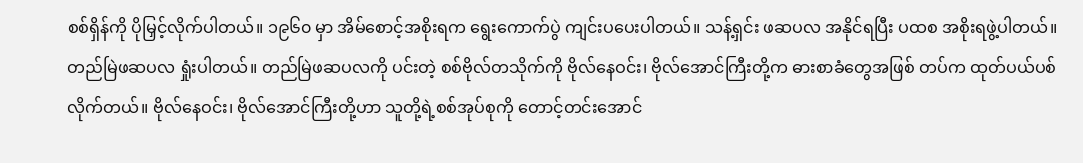စစ်ရှိန်ကို ပိုမြှင့်လိုက်ပါတယ်။ ၁၉၆၀ မှာ အိမ်စောင့်အစိုးရက ရွေးကောက်ပွဲ ကျင်းပပေးပါတယ်။ သန့်ရှင်း ဖဆပလ အနိုင်ရပြီး ပထစ အစိုးရဖွဲ့ပါတယ်။ တည်မြဲဖဆပလ ရှုံးပါတယ်။ တည်မြဲဖဆပလကို ပင်းတဲ့ စစ်ဗိုလ်တသိုက်ကို ဗိုလ်နေဝင်း၊ ဗိုလ်အောင်ကြီးတို့က ဓားစာခံတွေအဖြစ် တပ်က ထုတ်ပယ်ပစ်လိုက်တယ်။ ဗိုလ်နေဝင်း၊ ဗိုလ်အောင်ကြီးတို့ဟာ သူတို့ရဲ့စစ်အုပ်စုကို တောင့်တင်းအောင်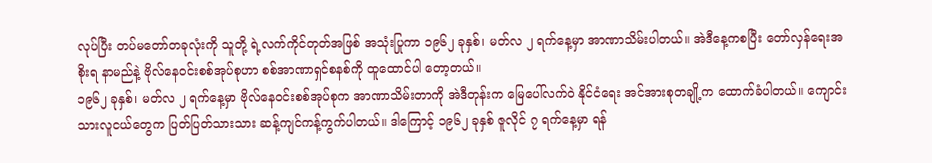လုပ်ပြီး တပ်မတော်တခုလုံးကို သူတို့ ရဲ့လက်ကိုင်တုတ်အဖြစ် အသုံးပြုကာ ၁၉၆၂ ခုနှစ်၊ မတ်လ ၂ ရက်နေ့မှာ အာဏာသိမ်းပါတယ်။ အဲဒီနေ့ကစပြီး တော်လှန်ရေးအစိုးရ နာမည်နဲ့ ဗိုလ်နေဝင်းစစ်အုပ်စုဟာ စစ်အာဏာရှင်စနစ်ကို ထူထောင်ပါ တော့တယ်။
၁၉၆၂ ခုနှစ်၊ မတ်လ ၂ ရက်နေ့မှာ ဗိုလ်နေဝင်းစစ်အုပ်စုက အာဏာသိမ်းတာကို အဲဒီတုန်းက မြေပေါ်လက်ဝဲ နိုင်ငံရေး အင်အားစုတချို့က ထောက်ခံပါတယ်။ ကျောင်းသားလူငယ်တွေက ပြတ်ပြတ်သားသား ဆန့်ကျင်ကန့်ကွက်ပါတယ်။ ဒါကြောင့် ၁၉၆၂ ခုနှစ် ဇူလိုင် ၇ ရက်နေ့မှာ ရန်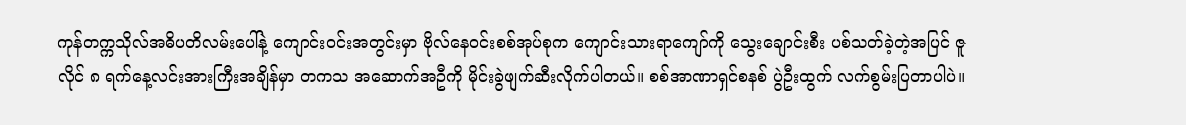ကုန်တက္ကသိုလ်အဓိပတိလမ်းပေါ်နဲ့ ကျောင်းဝင်းအတွင်းမှာ ဗိုလ်နေဝင်းစစ်အုပ်စုက ကျောင်းသားရာကျော်ကို သွေးချောင်းစီး ပစ်သတ်ခဲ့တဲ့အပြင် ဇူလိုင် ၈ ရက်နေ့လင်းအားကြီးအချိန်မှာ တကသ အဆောက်အဦကို မိုင်းခွဲဖျက်ဆီးလိုက်ပါတယ်။ စစ်အာဏာရှင်စနစ် ပွဲဦးထွက် လက်စွမ်းပြတာပါပဲ။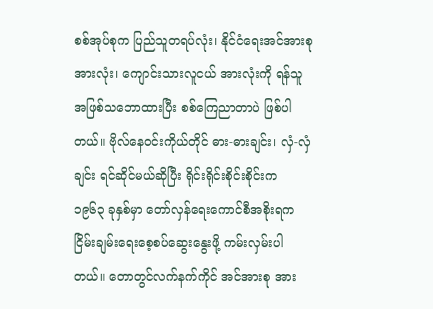စစ်အုပ်စုက ပြည်သူတရပ်လုံး၊ နိုင်ငံရေးအင်အားစုအားလုံး၊ ကျောင်းသားလူငယ် အားလုံးကို ရန်သူအဖြစ်သဘောထားပြီး စစ်ကြေညာတာပဲ ဖြစ်ပါ တယ်။ ဗိုလ်နေဝင်းကိုယ်တိုင် ဓား-ဓားချင်း၊ လှံ-လှံချင်း ရင်ဆိုင်မယ်ဆိုပြီး ရိုင်းရိုင်းစိုင်းစိုင်းက
၁၉၆၃ ခုနှစ်မှာ တော်လှန်ရေးကောင်စီအစိုးရက ငြိမ်းချမ်းရေးစေ့စပ်ဆွေးနွေးဖို့ ကမ်းလှမ်းပါတယ်။ တောတွင်လက်နက်ကိုင် အင်အားစု အား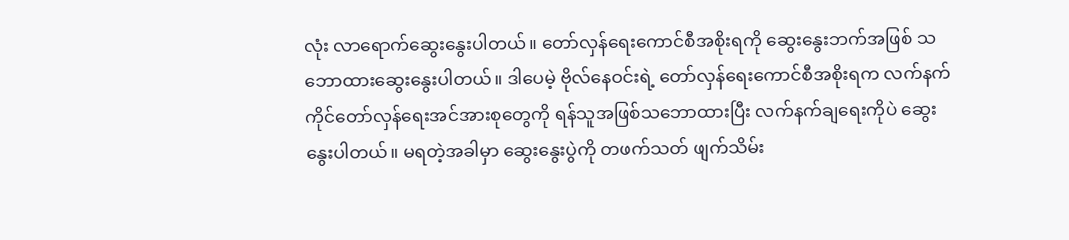လုံး လာရောက်ဆွေးနွေးပါတယ်။ တော်လှန်ရေးကောင်စီအစိုးရကို ဆွေးနွေးဘက်အဖြစ် သဘောထားဆွေးနွေးပါတယ်။ ဒါပေမဲ့ ဗိုလ်နေဝင်းရဲ့ တော်လှန်ရေးကောင်စီအစိုးရက လက်နက်ကိုင်တော်လှန်ရေးအင်အားစုတွေကို ရန်သူအဖြစ်သဘောထားပြီး လက်နက်ချရေးကိုပဲ ဆွေးနွေးပါတယ်။ မရတဲ့အခါမှာ ဆွေးနွေးပွဲကို တဖက်သတ် ဖျက်သိမ်း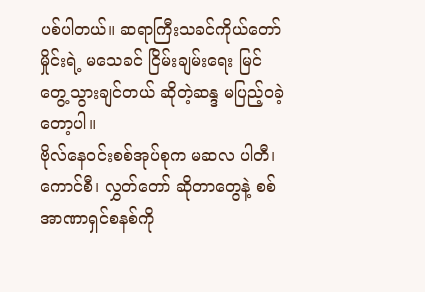ပစ်ပါတယ်။ ဆရာကြီးသခင်ကိုယ်တော်မှိုင်းရဲ့ မသေခင် ငြိမ်းချမ်းရေး မြင်တွေ့သွားချင်တယ် ဆိုတဲ့ဆန္ဒ မပြည့်ဝခဲ့တော့ပါ။
ဗိုလ်နေဝင်းစစ်အုပ်စုက မဆလ ပါတီ၊ ကောင်စီ၊ လွှတ်တော် ဆိုတာတွေနဲ့ စစ်အာဏာရှင်စနစ်ကို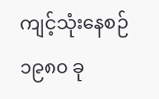ကျင့်သုံးနေစဉ် ၁၉၈၀ ခု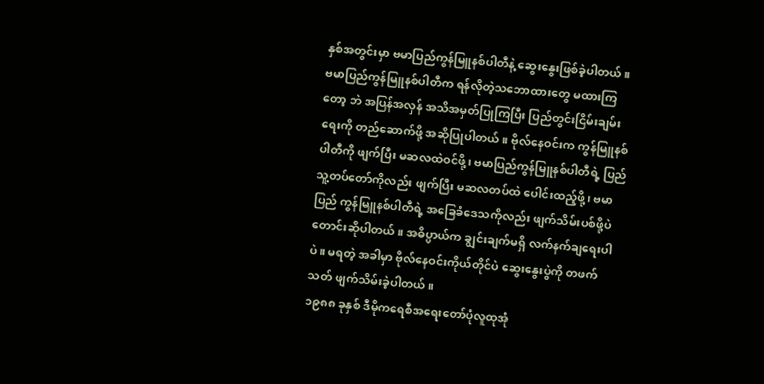နှစ်အတွင်းမှာ ဗမာပြည်ကွန်မြူနစ်ပါတီနဲ့ ဆွေးနွေးဖြစ်ခဲ့ပါတယ်။ ဗမာပြည်ကွန်မြူနစ်ပါတီက ရန်လိုတဲ့သဘောထားတွေ မထားကြတော့ ဘဲ အပြန်အလှန် အသိအမှတ်ပြုကြပြီး ပြည်တွင်းငြိမ်းချမ်းရေးကို တည်ဆောက်ဖို့ အဆိုပြုပါတယ်။ ဗိုလ်နေဝင်းက ကွန်မြူနစ်ပါတီကို ဖျက်ပြီး မဆလထဲဝင်ဖို့၊ ဗမာပြည်ကွန်မြူနစ်ပါတီရဲ့ ပြည်သူ့တပ်တော်ကိုလည်း ဖျက်ပြီး မဆလတပ်ထဲ ပေါင်းထည့်ဖို့၊ ဗမာပြည် ကွန်မြူနစ်ပါတီရဲ့ အခြေခံဒေသကိုလည်း ဖျက်သိမ်းပစ်ဖို့ပဲ တောင်းဆိုပါတယ်။ အဓိပ္ပာယ်က ချွင်းချက်မရှိ လက်နက်ချရေးပါပဲ။ မရတဲ့ အခါမှာ ဗိုလ်နေဝင်းကိုယ်တိုင်ပဲ ဆွေးနွေးပွဲကို တဖက်သတ် ဖျက်သိမ်းခဲ့ပါတယ်။
၁၉၈၈ ခုနှစ် ဒီမိုကရေစီအရေးတော်ပုံလူထုအုံ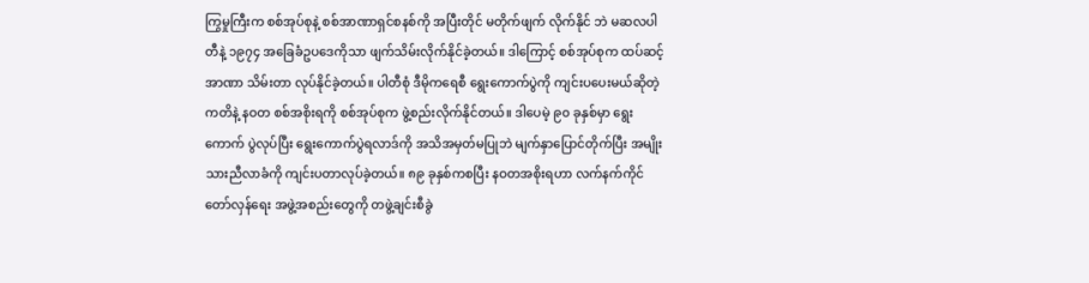ကြွမှုကြီးက စစ်အုပ်စုနဲ့ စစ်အာဏာရှင်စနစ်ကို အပြီးတိုင် မတိုက်ဖျက် လိုက်နိုင် ဘဲ မဆလပါတီနဲ့ ၁၉၇၄ အခြေခံဥပဒေကိုသာ ဖျက်သိမ်းလိုက်နိုင်ခဲ့တယ်။ ဒါကြောင့် စစ်အုပ်စုက ထပ်ဆင့်အာဏာ သိမ်းတာ လုပ်နိုင်ခဲ့တယ်။ ပါတီစုံ ဒီမိုကရေစီ ရွေးကောက်ပွဲကို ကျင်းပပေးမယ်ဆိုတဲ့ကတိနဲ့ နဝတ စစ်အစိုးရကို စစ်အုပ်စုက ဖွဲ့စည်းလိုက်နိုင်တယ်။ ဒါပေမဲ့ ၉၀ ခုနှစ်မှာ ရွေးကောက် ပွဲလုပ်ပြီး ရွေးကောက်ပွဲရလာဒ်ကို အသိအမှတ်မပြုဘဲ မျက်နှာပြောင်တိုက်ပြီး အမျိုးသားညီလာခံကို ကျင်းပတာလုပ်ခဲ့တယ်။ ၈၉ ခုနှစ်ကစပြီး နဝတအစိုးရဟာ လက်နက်ကိုင်တော်လှန်ရေး အဖွဲ့အစည်းတွေကို တဖွဲ့ချင်းစီခွဲ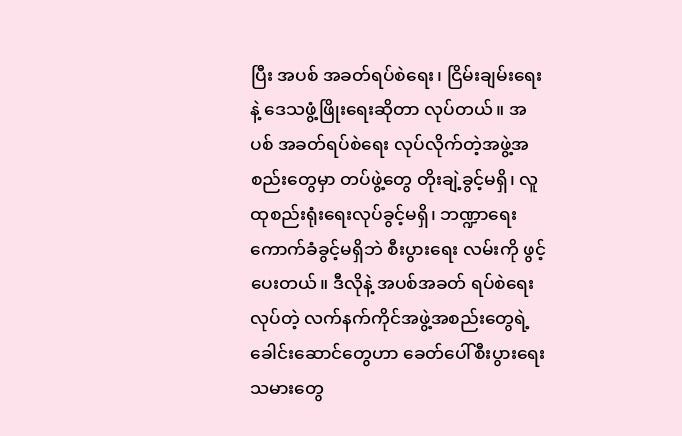ပြီး အပစ် အခတ်ရပ်စဲရေး၊ ငြိမ်းချမ်းရေးနဲ့ ဒေသဖွံ့ဖြိုးရေးဆိုတာ လုပ်တယ်။ အပစ် အခတ်ရပ်စဲရေး လုပ်လိုက်တဲ့အဖွဲ့အစည်းတွေမှာ တပ်ဖွဲ့တွေ တိုးချဲ့ခွင့်မရှိ၊ လူထုစည်းရုံးရေးလုပ်ခွင့်မရှိ၊ ဘဏ္ဍာရေးကောက်ခံခွင့်မရှိဘဲ စီးပွားရေး လမ်းကို ဖွင့်ပေးတယ်။ ဒီလိုနဲ့ အပစ်အခတ် ရပ်စဲရေးလုပ်တဲ့ လက်နက်ကိုင်အဖွဲ့အစည်းတွေရဲ့ ခေါင်းဆောင်တွေဟာ ခေတ်ပေါ်စီးပွားရေးသမားတွေ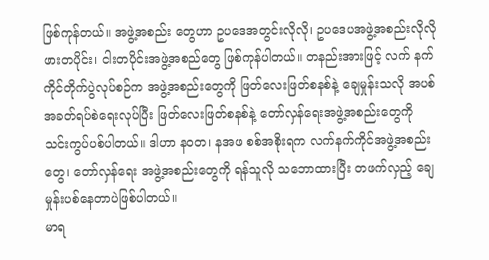ဖြစ်ကုန်တယ်။ အဖွဲ့အစည်း တွေဟာ ဥပဒေအတွင်းလိုလို၊ ဥပဒေပအဖွဲ့အစည်းလိုလို ဖားတပိုင်း၊ ငါးတပိုင်းအဖွဲ့အစည်တွေ ဖြစ်ကုန်ပါတယ်။ တနည်းအားဖြင့် လက် နက်ကိုင်တိုက်ပွဲလုပ်စဉ်က အဖွဲ့အစည်းတွေကို ဖြတ်လေးဖြတ်စနစ်နဲ့ ချေမှုန်းသလို အပစ်အခတ်ရပ်စဲရေးလုပ်ပြီး ဖြတ်လေးဖြတ်စနစ်နဲ့ တော်လှန်ရေးအဖွဲ့အစည်းတွေကို သင်းကွပ်ပစ်ပါတယ်။ ဒါဟာ နဝတ၊ နအဖ စစ်အစိုးရက လက်နက်ကိုင်အဖွဲ့အစည်းတွေ၊ တော်လှန်ရေး အဖွဲ့အစည်းတွေကို ရန်သူလို သဘောထားပြီး တဖက်လှည့် ချေမှုန်းပစ်နေတာပဲဖြစ်ပါတယ်။
မာရ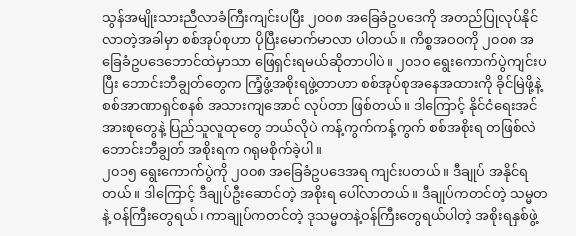သွန်အမျိုးသားညီလာခံကြီးကျင်းပပြီး ၂၀၀၈ အခြေခံဥပဒေကို အတည်ပြုလုပ်နိုင်လာတဲ့အခါမှာ စစ်အုပ်စုဟာ ပိုပြီးမောက်မာလာ ပါတယ်။ ကိစ္စအဝဝကို ၂၀၀၈ အခြေခံဥပဒေဘောင်ထဲမှာသာ ဖြေရှင်းရမယ်ဆိုတာပါပဲ။ ၂၀၁၀ ရွေးကောက်ပွဲကျင်းပပြီး ဘောင်းဘီချွတ်တွေက ကြံ့ဖွံ့အစိုးရဖွဲ့တာဟာ စစ်အုပ်စုအနေအထားကို ခိုင်မြဲဖို့နဲ့ စစ်အာဏာရှင်စနစ် အသားကျအောင် လုပ်တာ ဖြစ်တယ်။ ဒါကြောင့် နိုင်ငံရေးအင်အားစုတွေနဲ့ ပြည်သူလူထုတွေ ဘယ်လိုပဲ ကန့်ကွက်ကန့်ကွက် စစ်အစိုးရ တဖြစ်လဲ ဘောင်းဘီချွတ် အစိုးရက ဂရုမစိုက်ခဲ့ပါ။
၂၀၁၅ ရွေးကောက်ပွဲကို ၂၀၀၈ အခြေခံဥပဒေအရ ကျင်းပတယ်။ ဒီချုပ် အနိုင်ရတယ်။ ဒါကြောင့် ဒီချုပ်ဦးဆောင်တဲ့ အစိုးရ ပေါ်လာတယ်။ ဒီချုပ်ကတင်တဲ့ သမ္မတနဲ့ ဝန်ကြီးတွေရယ်၊ ကာချုပ်ကတင်တဲ့ ဒုသမ္မတနဲ့ဝန်ကြီးတွေရယ်ပါတဲ့ အစိုးရနှစ်ဖွဲ့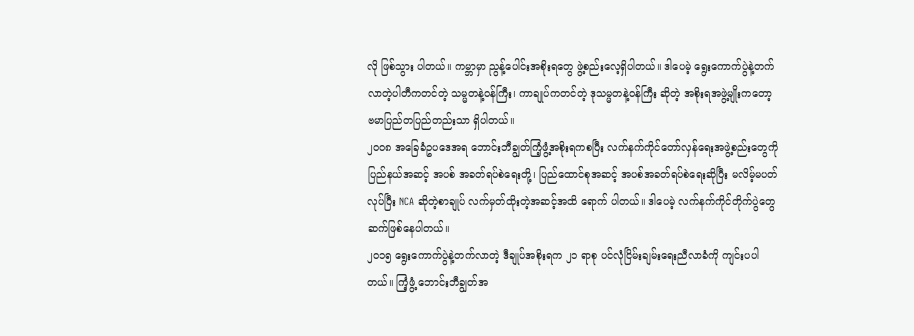လို ဖြစ်သွား ပါတယ်။ ကမ္ဘာမှာ ညွန့်ပေါင်းအစိုးရတွေ ဖွဲ့စည်းလေ့ရှိပါတယ်။ ဒါပေမဲ့ ရွေးကောက်ပွဲနဲ့တက်လာတဲ့ပါတီကတင်တဲ့ သမ္မတနဲ့ဝန်ကြီး၊ ကာချုပ်ကတင်တဲ့ ဒုသမ္မတနဲ့ဝန်ကြီး ဆိုတဲ့ အစိုးရအဖွဲ့မျိုးကတော့ ဗမာပြည်တပြည်တည်းသာ ရှိပါတယ်။
၂၀၀၈ အခြေခံဥပဒေအရ ဘောင်းဘီချွတ်ကြံ့ဖွံ့အစိုးရကစပြီး လက်နက်ကိုင်တော်လှန်ရေးအဖွဲ့စည်းတွေကို ပြည်နယ်အဆင့် အပစ် အခတ်ရပ်စဲရေးတို့၊ ပြည်ထောင်စုအဆင့် အပစ်အခတ်ရပ်စဲရေးဆိုပြီး မလိမ့်မပတ်လုပ်ပြီး NCA ဆိုတဲ့စာချုပ် လက်မှတ်ထိုးတဲ့အဆင့်အထိ ရောက် ပါတယ်။ ဒါပေမဲ့ လက်နက်ကိုင်တိုက်ပွဲတွေ ဆက်ဖြစ်နေပါတယ်။
၂၀၁၅ ရွေးကောက်ပွဲနဲ့တက်လာတဲ့ ဒီချုပ်အစိုးရက ၂၁ ရာစု ပင်လုံငြိမ်းချမ်းရေးညီလာခံကို ကျင်းပပါတယ်။ ကြံ့ဖွံ့ ဘောင်းဘီချွတ်အ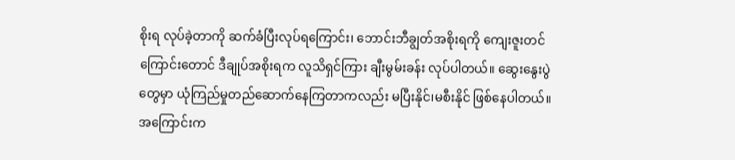စိုးရ လုပ်ခဲ့တာကို ဆက်ခံပြီးလုပ်ရကြောင်း၊ ဘောင်းဘီချွတ်အစိုးရကို ကျေးဇူးတင်ကြောင်းတောင် ဒီချုပ်အစိုးရက လူသိရှင်ကြား ချီးမွမ်းခန်း လုပ်ပါတယ်။ ဆွေးနွေးပွဲတွေမှာ ယုံကြည်မှုတည်ဆောက်နေကြတာကလည်း မပြီးနိုင်၊မစီးနိုင် ဖြစ်နေပါတယ်။ အကြောင်းက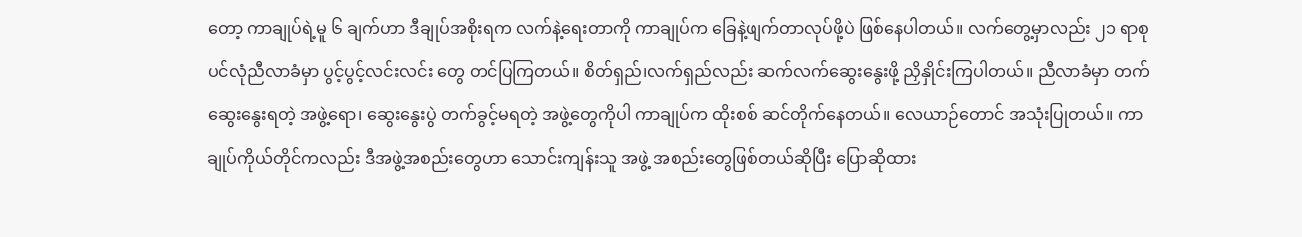တော့ ကာချုပ်ရဲ့မူ ၆ ချက်ဟာ ဒီချုပ်အစိုးရက လက်နဲ့ရေးတာကို ကာချုပ်က ခြေနဲ့ဖျက်တာလုပ်ဖို့ပဲ ဖြစ်နေပါတယ်။ လက်တွေ့မှာလည်း ၂၁ ရာစုပင်လုံညီလာခံမှာ ပွင့်ပွင့်လင်းလင်း တွေ တင်ပြကြတယ်။ စိတ်ရှည်၊လက်ရှည်လည်း ဆက်လက်ဆွေးနွေးဖို့ ညှိနှိုင်းကြပါတယ်။ ညီလာခံမှာ တက်ဆွေးနွေးရတဲ့ အဖွဲ့ရော၊ ဆွေးနွေးပွဲ တက်ခွင့်မရတဲ့ အဖွဲ့တွေကိုပါ ကာချုပ်က ထိုးစစ် ဆင်တိုက်နေတယ်။ လေယာဉ်တောင် အသုံးပြုတယ်။ ကာချုပ်ကိုယ်တိုင်ကလည်း ဒီအဖွဲ့အစည်းတွေဟာ သောင်းကျန်းသူ အဖွဲ့ အစည်းတွေဖြစ်တယ်ဆိုပြီး ပြောဆိုထား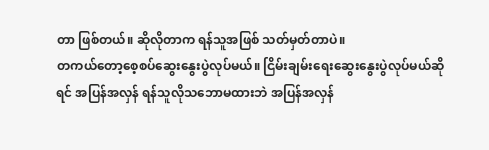တာ ဖြစ်တယ်။ ဆိုလိုတာက ရန်သူအဖြစ် သတ်မှတ်တာပဲ။
တကယ်တော့စေ့စပ်ဆွေးနွေးပွဲလုပ်မယ်။ ငြိမ်းချမ်းရေးဆွေးနွေးပွဲလုပ်မယ်ဆိုရင် အပြန်အလှန် ရန်သူလိုသဘောမထားဘဲ အပြန်အလှန်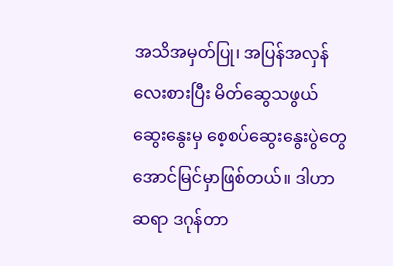အသိအမှတ်ပြု၊ အပြန်အလှန်လေးစားပြီး မိတ်ဆွေသဖွယ် ဆွေးနွေးမှ စေ့စပ်ဆွေးနွေးပွဲတွေ အောင်မြင်မှာဖြစ်တယ်။ ဒါဟာ ဆရာ ဒဂုန်တာ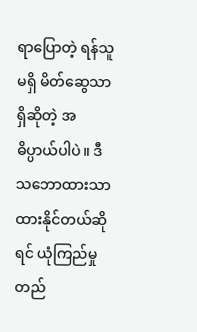ရာပြောတဲ့ ရန်သူမရှိ မိတ်ဆွေသာရှိဆိုတဲ့ အဓိပ္ပာယ်ပါပဲ။ ဒီသဘောထားသာထားနိုင်တယ်ဆိုရင် ယုံကြည်မှု တည်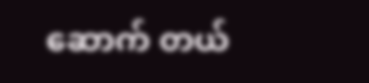ဆောက် တယ်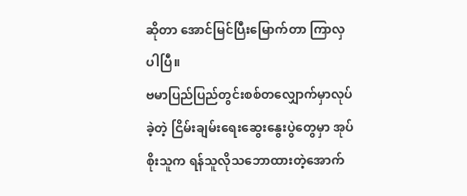ဆိုတာ အောင်မြင်ပြီးမြောက်တာ ကြာလှပါပြီ။
ဗမာပြည်ပြည်တွင်းစစ်တလျှောက်မှာလုပ်ခဲ့တဲ့ ငြိမ်းချမ်းရေးဆွေးနွေးပွဲတွေမှာ အုပ်စိုးသူက ရန်သူလိုသဘောထားတဲ့အောက်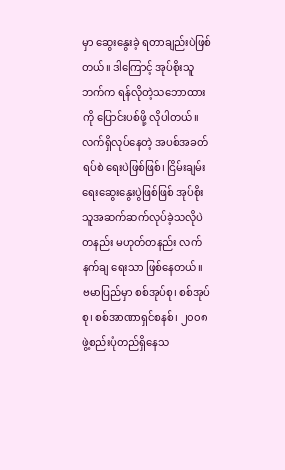မှာ ဆွေးနွေးခဲ့ ရတာချည်းပဲဖြစ်တယ်။ ဒါကြောင့် အုပ်စိုးသူဘက်က ရန်လိုတဲ့သဘောထားကို ပြောင်းပစ်ဖို့ လိုပါတယ်။ လက်ရှိလုပ်နေတဲ့ အပစ်အခတ်ရပ်စဲ ရေးပဲဖြစ်ဖြစ်၊ ငြိမ်းချမ်းရေးဆွေးနွေးပွဲဖြစ်ဖြစ် အုပ်စိုးသူအဆက်ဆက်လုပ်ခဲ့သလိုပဲ တနည်း မဟုတ်တနည်း လက်နက်ချ ရေးသာ ဖြစ်နေတယ်။
ဗမာပြည်မှာ စစ်အုပ်စု၊ စစ်အုပ်စု၊ စစ်အာဏာရှင်စနစ်၊ ၂၀၀၈ ဖွဲ့စည်းပုံတည်ရှိနေသ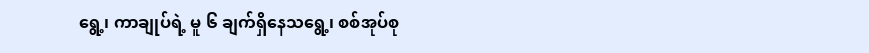ရွေ့၊ ကာချုပ်ရဲ့ မူ ၆ ချက်ရှိနေသရွေ့၊ စစ်အုပ်စု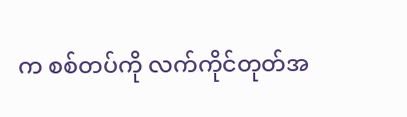က စစ်တပ်ကို လက်ကိုင်တုတ်အ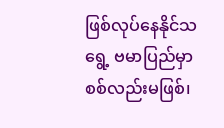ဖြစ်လုပ်နေနိုင်သရွေ့ ဗမာပြည်မှာ စစ်လည်းမဖြစ်၊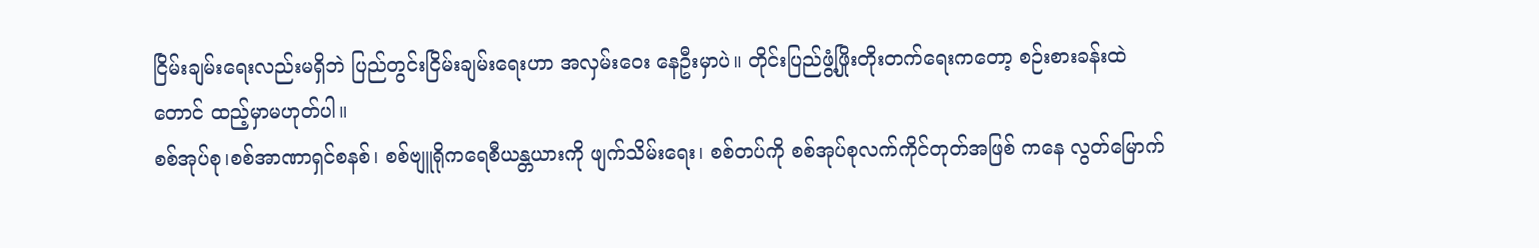ငြိမ်းချမ်းရေးလည်းမရှိဘဲ ပြည်တွင်းငြိမ်းချမ်းရေးဟာ အလှမ်းဝေး နေဦးမှာပဲ။ တိုင်းပြည်ဖွံ့ဖြိုးတိုးတက်ရေးကတော့ စဉ်းစားခန်းထဲတောင် ထည့်မှာမဟုတ်ပါ။
စစ်အုပ်စု၊စစ်အာဏာရှင်စနစ်၊ စစ်ဗျူရိုကရေစီယန္တယားကို ဖျက်သိမ်းရေး၊ စစ်တပ်ကို စစ်အုပ်စုလက်ကိုင်တုတ်အဖြစ် ကနေ လွတ်မြောက်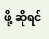ဖို့ ဆိုရင်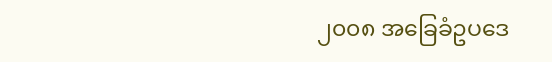၂၀၀၈ အခြေခံဥပဒေ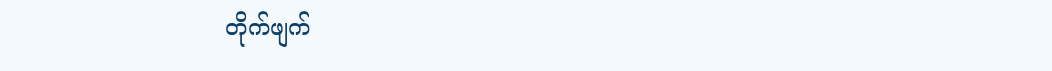တိုက်ဖျက်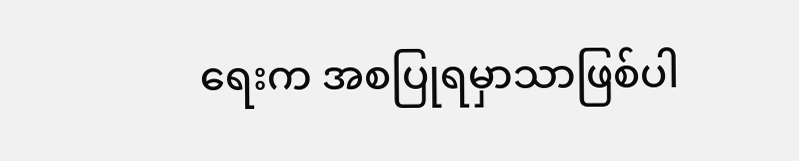ရေးက အစပြုရမှာသာဖြစ်ပါ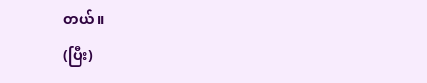တယ်။
(ပြီး)